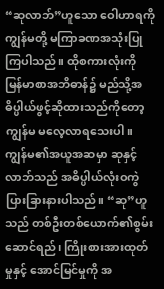“ဆုလာဘ်”ဟူသော ဝေါဟာရကို ကျွန်မတို့ မကြာခဏအသုံးပြုကြပါသည်။ ထိုစကားလုံးကို မြန်မာစာအဘိဓာန်၌ မည်သို့အဓိပ္ပါယ်ဖွင့်ဆိုထားသည်ကိုတော့ ကျွန်မ မလေ့လာရသေးပါ။ ကျွန်မ၏အယူအဆမှာ ဆုနှင့်လာဘ်သည် အဓိပ္ပါယ်လုံးဝကွဲပြားခြားနားပါသည်။ “ဆု”ဟူသည် တစ်ဦးတစ်ယောက်၏စွမ်းဆောင်ရည်၊ ကြိုးစားအားထုတ်မှုနှင့် အောင်မြင်မှုကို အ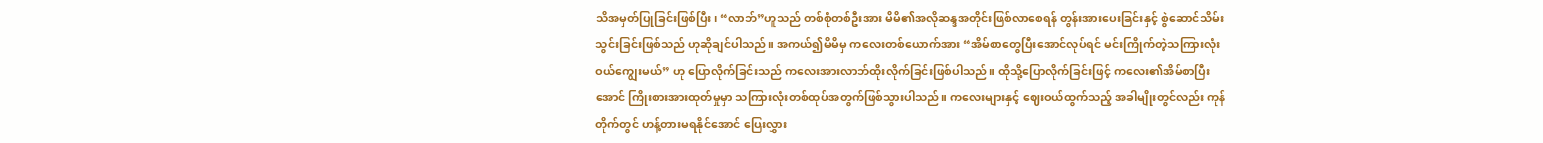သိအမှတ်ပြုခြင်းဖြစ်ပြီး၊ “လာဘ်”ဟူသည် တစ်စုံတစ်ဦးအား မိမိ၏အလိုဆန္ဒအတိုင်းဖြစ်လာစေရန် တွန်းအားပေးခြင်းနှင့် စွဲဆောင်သိမ်းသွင်းခြင်းဖြစ်သည် ဟုဆိုချင်ပါသည်။ အကယ်၍မိမိမှ ကလေးတစ်ယောက်အား “အိမ်စာတွေပြီးအောင်လုပ်ရင် မင်းကြိုက်တဲ့သကြားလုံးဝယ်ကျွေးမယ်” ဟု ပြောလိုက်ခြင်းသည် ကလေးအားလာဘ်ထိုးလိုက်ခြင်းဖြစ်ပါသည်။ ထိုသို့ပြောလိုက်ခြင်းဖြင့် ကလေး၏အိမ်စာပြီးအောင် ကြိုးစားအားထုတ်မှုမှာ သကြားလုံးတစ်ထုပ်အတွက်ဖြစ်သွားပါသည်။ ကလေးများနှင့် ဈေးဝယ်ထွက်သည့် အခါမျိုးတွင်လည်း ကုန်တိုက်တွင် ဟန့်တားမရနိုင်အောင် ပြေးလွှား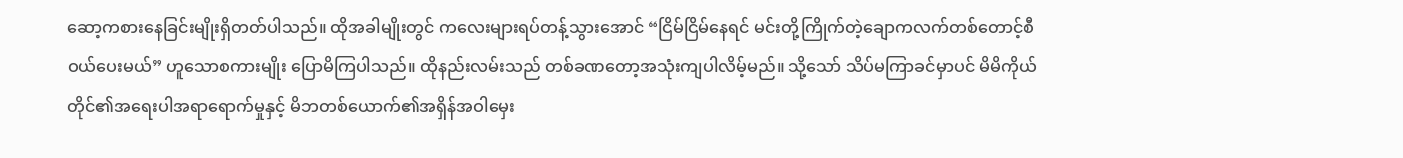ဆော့ကစားနေခြင်းမျိုးရှိတတ်ပါသည်။ ထိုအခါမျိုးတွင် ကလေးများရပ်တန့်သွားအောင် “ငြိမ်ငြိမ်နေရင် မင်းတို့ကြိုက်တဲ့ချောကလက်တစ်တောင့်စီဝယ်ပေးမယ်” ဟူသောစကားမျိုး ပြောမိကြပါသည်။ ထိုနည်းလမ်းသည် တစ်ခဏတော့အသုံးကျပါလိမ့်မည်။ သို့သော် သိပ်မကြာခင်မှာပင် မိမိကိုယ်တိုင်၏အရေးပါအရာရောက်မှုနှင့် မိဘတစ်ယောက်၏အရှိန်အဝါမှေး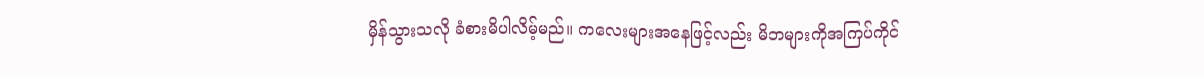မှိန်သွားသလို ခံစားမိပါလိမ့်မည်။ ကလေးများအနေဖြင့်လည်း မိဘများကိုအကြပ်ကိုင်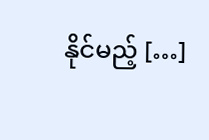နိုင်မည့် […]